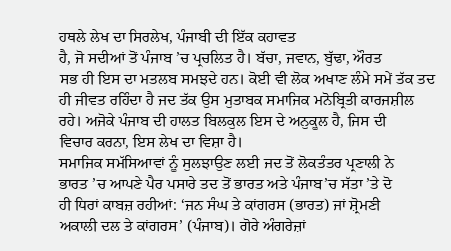ਹਥਲੇ ਲੇਖ ਦਾ ਸਿਰਲੇਖ, ਪੰਜਾਬੀ ਦੀ ਇੱਕ ਕਹਾਵਤ
ਹੈ, ਜੋ ਸਦੀਆਂ ਤੋਂ ਪੰਜਾਬ ’ਚ ਪ੍ਰਚਲਿਤ ਹੈ। ਬੱਚਾ, ਜਵਾਨ, ਬੁੱਢਾ, ਔਰਤ
ਸਭ ਹੀ ਇਸ ਦਾ ਮਤਲਬ ਸਮਝਦੇ ਹਨ। ਕੋਈ ਵੀ ਲੋਕ ਅਖਾਣ ਲੰਮੇ ਸਮੇਂ ਤੱਕ ਤਦ
ਹੀ ਜੀਵਤ ਰਹਿੰਦਾ ਹੈ ਜਦ ਤੱਕ ਉਸ ਮੁਤਾਬਕ ਸਮਾਜਿਕ ਮਨੋਬ੍ਰਿਤੀ ਕਾਰਜਸ਼ੀਲ
ਰਹੇ। ਅਜੋਕੇ ਪੰਜਾਬ ਦੀ ਹਾਲਤ ਬਿਲਕੁਲ ਇਸ ਦੇ ਅਨੁਕੂਲ ਹੈ, ਜਿਸ ਦੀ
ਵਿਚਾਰ ਕਰਨਾ, ਇਸ ਲੇਖ ਦਾ ਵਿਸ਼ਾ ਹੈ।
ਸਮਾਜਿਕ ਸਮੱਸਿਆਵਾਂ ਨੂੰ ਸੁਲਝਾਉਣ ਲਈ ਜਦ ਤੋਂ ਲੋਕਤੰਤਰ ਪ੍ਰਣਾਲੀ ਨੇ
ਭਾਰਤ ’ਚ ਆਪਣੇ ਪੈਰ ਪਸਾਰੇ ਤਦ ਤੋਂ ਭਾਰਤ ਅਤੇ ਪੰਜਾਬ’ਚ ਸੱਤਾ ’ਤੇ ਦੋ
ਹੀ ਧਿਰਾਂ ਕਾਬਜ਼ ਰਹੀਆਂ: ‘ਜਨ ਸੰਘ ਤੇ ਕਾਂਗਰਸ (ਭਾਰਤ) ਜਾਂ ਸ਼੍ਰੋਮਣੀ
ਅਕਾਲੀ ਦਲ ਤੇ ਕਾਂਗਰਸ’ (ਪੰਜਾਬ)। ਗੋਰੇ ਅੰਗਰੇਜ਼ਾਂ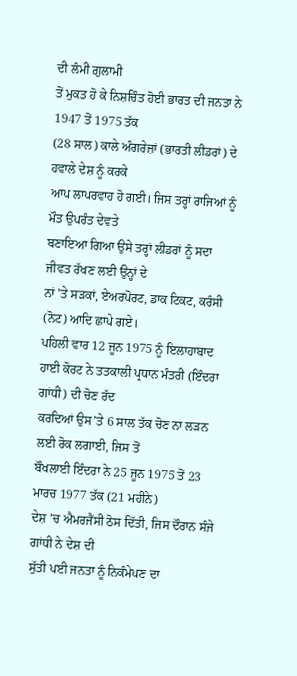ਦੀ ਲੰਮੀ ਗ਼ੁਲਾਮੀ
ਤੋਂ ਮੁਕਤ ਹੋ ਕੇ ਨਿਸ਼ਚਿੰਤ ਹੋਈ ਭਾਰਤ ਦੀ ਜਨਤਾ ਨੇ 1947 ਤੋਂ 1975 ਤੱਕ
(28 ਸਾਲ) ਕਾਲੇ ਅੰਗਰੇਜ਼ਾਂ (ਭਾਰਤੀ ਲੀਡਰਾਂ) ਦੇ ਹਵਾਲੇ ਦੇਸ਼ ਨੂੰ ਕਰਕੇ
ਆਪ ਲਾਪਰਵਾਹ ਹੋ ਗਈ। ਜਿਸ ਤਰ੍ਹਾਂ ਰਾਜਿਆਂ ਨੂੰ ਮੌਤ ਉਪਰੰਤ ਦੇਵਤੇ
ਬਣਾਇਆ ਗਿਆ ਉਸੇ ਤਰ੍ਹਾਂ ਲੀਡਰਾਂ ਨੂੰ ਸਦਾ ਜੀਵਤ ਰੱਖਣ ਲਈ ਉਨ੍ਹਾਂ ਦੇ
ਨਾਂ ’ਤੇ ਸੜਕਾਂ, ਏਅਰਪੋਰਟ, ਡਾਕ ਟਿਕਟ, ਕਰੰਸੀ (ਨੋਟ) ਆਦਿ ਛਾਪੇ ਗਏ।
ਪਹਿਲੀ ਵਾਰ 12 ਜੂਨ 1975 ਨੂੰ ਇਲਾਹਾਬਾਦ
ਹਾਈ ਕੋਰਟ ਨੇ ਤਤਕਾਲੀ ਪ੍ਰਧਾਨ ਮੰਤਰੀ (ਇੰਦਰਾ ਗਾਂਧੀ) ਦੀ ਚੋਣ ਰੱਦ
ਕਰਦਿਆਂ ਉਸ’ਤੇ 6 ਸਾਲ ਤੱਕ ਚੋਣ ਨਾ ਲੜਨ ਲਈ ਰੋਕ ਲਗਾਈ, ਜਿਸ ਤੋਂ
ਬੌਖਲਾਈ ਇੰਦਰਾ ਨੇ 25 ਜੂਨ 1975 ਤੋਂ 23 ਮਾਰਚ 1977 ਤੱਕ (21 ਮਹੀਨੇ)
ਦੇਸ਼ ’ਚ ਐਮਰਜੈਂਸੀ ਠੋਸ ਦਿੱਤੀ, ਜਿਸ ਦੌਰਾਨ ਸੰਜੇ ਗਾਂਧੀ ਨੇ ਦੇਸ਼ ਦੀ
ਸੁੱਤੀ ਪਈ ਜਨਤਾ ਨੂੰ ਨਿਕੰਮੇਪਣ ਦਾ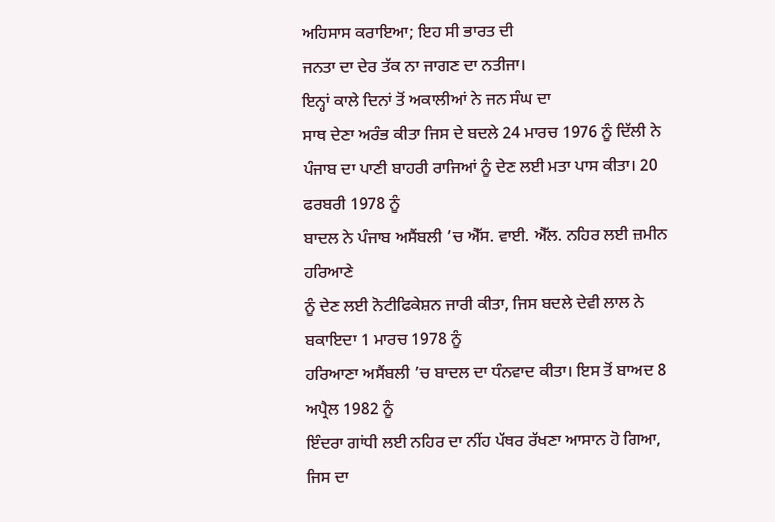ਅਹਿਸਾਸ ਕਰਾਇਆ; ਇਹ ਸੀ ਭਾਰਤ ਦੀ
ਜਨਤਾ ਦਾ ਦੇਰ ਤੱਕ ਨਾ ਜਾਗਣ ਦਾ ਨਤੀਜਾ।
ਇਨ੍ਹਾਂ ਕਾਲੇ ਦਿਨਾਂ ਤੋਂ ਅਕਾਲੀਆਂ ਨੇ ਜਨ ਸੰਘ ਦਾ
ਸਾਥ ਦੇਣਾ ਅਰੰਭ ਕੀਤਾ ਜਿਸ ਦੇ ਬਦਲੇ 24 ਮਾਰਚ 1976 ਨੂੰ ਦਿੱਲੀ ਨੇ
ਪੰਜਾਬ ਦਾ ਪਾਣੀ ਬਾਹਰੀ ਰਾਜਿਆਂ ਨੂੰ ਦੇਣ ਲਈ ਮਤਾ ਪਾਸ ਕੀਤਾ। 20 ਫਰਬਰੀ 1978 ਨੂੰ
ਬਾਦਲ ਨੇ ਪੰਜਾਬ ਅਸੈਂਬਲੀ ’ਚ ਐੱਸ. ਵਾਈ. ਐੱਲ. ਨਹਿਰ ਲਈ ਜ਼ਮੀਨ ਹਰਿਆਣੇ
ਨੂੰ ਦੇਣ ਲਈ ਨੋਟੀਫਿਕੇਸ਼ਨ ਜਾਰੀ ਕੀਤਾ, ਜਿਸ ਬਦਲੇ ਦੇਵੀ ਲਾਲ ਨੇ ਬਕਾਇਦਾ 1 ਮਾਰਚ 1978 ਨੂੰ
ਹਰਿਆਣਾ ਅਸੈਂਬਲੀ ’ਚ ਬਾਦਲ ਦਾ ਧੰਨਵਾਦ ਕੀਤਾ। ਇਸ ਤੋਂ ਬਾਅਦ 8 ਅਪ੍ਰੈਲ 1982 ਨੂੰ
ਇੰਦਰਾ ਗਾਂਧੀ ਲਈ ਨਹਿਰ ਦਾ ਨੀਂਹ ਪੱਥਰ ਰੱਖਣਾ ਆਸਾਨ ਹੋ ਗਿਆ, ਜਿਸ ਦਾ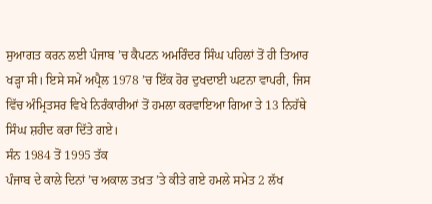ਸੁਆਗਤ ਕਰਨ ਲਈ ਪੰਜਾਬ ’ਚ ਕੈਪਟਨ ਅਮਰਿੰਦਰ ਸਿੰਘ ਪਹਿਲਾਂ ਤੋਂ ਹੀ ਤਿਆਰ
ਖੜ੍ਹਾ ਸੀ। ਇਸੇ ਸਮੇਂ ਅਪ੍ਰੈਲ 1978 ’ਚ ਇੱਕ ਹੋਰ ਦੁਖਦਾਈ ਘਟਨਾ ਵਾਪਰੀ, ਜਿਸ
ਵਿੱਚ ਅੰਮ੍ਰਿਤਸਰ ਵਿਖੇ ਨਿਰੰਕਾਰੀਆਂ ਤੋਂ ਹਮਲਾ ਕਰਵਾਇਆ ਗਿਆ ਤੇ 13 ਨਿਹੱਥੇ
ਸਿੰਘ ਸ਼ਹੀਦ ਕਰਾ ਦਿੱਤੇ ਗਏ।
ਸੰਨ 1984 ਤੋਂ 1995 ਤੱਕ
ਪੰਜਾਬ ਦੇ ਕਾਲੇ ਦਿਨਾਂ ’ਚ ਅਕਾਲ ਤਖ਼ਤ ’ਤੇ ਕੀਤੇ ਗਏ ਹਮਲੇ ਸਮੇਤ 2 ਲੱਖ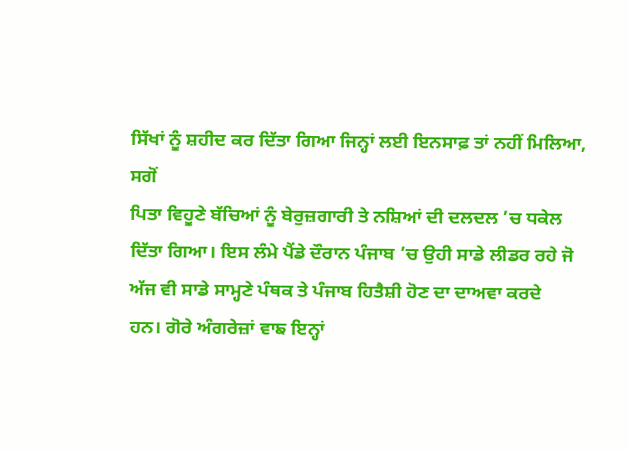ਸਿੱਖਾਂ ਨੂੰ ਸ਼ਹੀਦ ਕਰ ਦਿੱਤਾ ਗਿਆ ਜਿਨ੍ਹਾਂ ਲਈ ਇਨਸਾਫ਼ ਤਾਂ ਨਹੀਂ ਮਿਲਿਆ, ਸਗੋਂ
ਪਿਤਾ ਵਿਹੂਣੇ ਬੱਚਿਆਂ ਨੂੰ ਬੇਰੁਜ਼ਗਾਰੀ ਤੇ ਨਸ਼ਿਆਂ ਦੀ ਦਲਦਲ ’ਚ ਧਕੇਲ
ਦਿੱਤਾ ਗਿਆ। ਇਸ ਲੰਮੇ ਪੈਂਡੇ ਦੌਰਾਨ ਪੰਜਾਬ ’ਚ ਉਹੀ ਸਾਡੇ ਲੀਡਰ ਰਹੇ ਜੋ
ਅੱਜ ਵੀ ਸਾਡੇ ਸਾਮ੍ਹਣੇ ਪੰਥਕ ਤੇ ਪੰਜਾਬ ਹਿਤੈਸ਼ੀ ਹੋਣ ਦਾ ਦਾਅਵਾ ਕਰਦੇ
ਹਨ। ਗੋਰੇ ਅੰਗਰੇਜ਼ਾਂ ਵਾਙ ਇਨ੍ਹਾਂ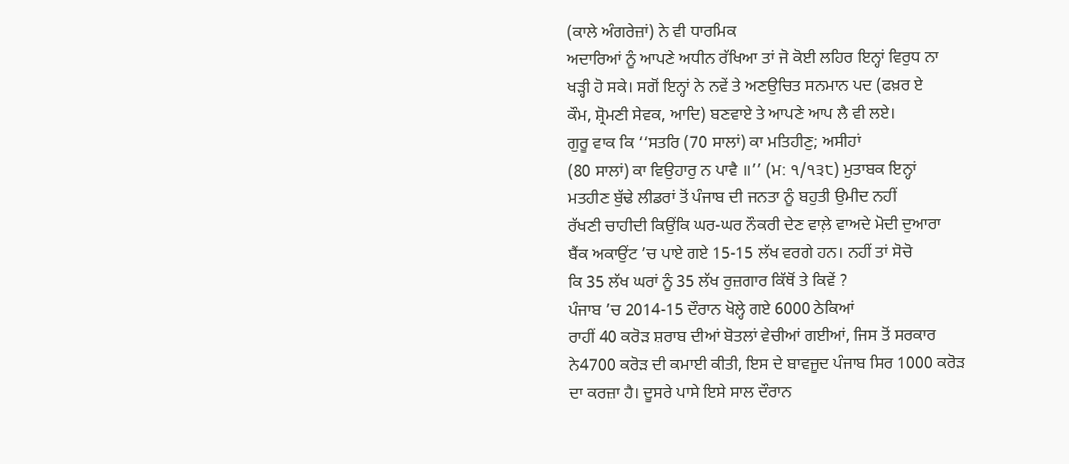(ਕਾਲੇ ਅੰਗਰੇਜ਼ਾਂ) ਨੇ ਵੀ ਧਾਰਮਿਕ
ਅਦਾਰਿਆਂ ਨੂੰ ਆਪਣੇ ਅਧੀਨ ਰੱਖਿਆ ਤਾਂ ਜੋ ਕੋਈ ਲਹਿਰ ਇਨ੍ਹਾਂ ਵਿਰੁਧ ਨਾ
ਖੜ੍ਹੀ ਹੋ ਸਕੇ। ਸਗੋਂ ਇਨ੍ਹਾਂ ਨੇ ਨਵੇਂ ਤੇ ਅਣਉਚਿਤ ਸਨਮਾਨ ਪਦ (ਫਖ਼ਰ ਏ
ਕੌਮ, ਸ਼੍ਰੋਮਣੀ ਸੇਵਕ, ਆਦਿ) ਬਣਵਾਏ ਤੇ ਆਪਣੇ ਆਪ ਲੈ ਵੀ ਲਏ।
ਗੁਰੂ ਵਾਕ ਕਿ ‘‘ਸਤਰਿ (70 ਸਾਲਾਂ) ਕਾ ਮਤਿਹੀਣੁ; ਅਸੀਹਾਂ
(80 ਸਾਲਾਂ) ਕਾ ਵਿਉਹਾਰੁ ਨ ਪਾਵੈ ॥’’ (ਮ: ੧/੧੩੮) ਮੁਤਾਬਕ ਇਨ੍ਹਾਂ
ਮਤਹੀਣ ਬੁੱਢੇ ਲੀਡਰਾਂ ਤੋਂ ਪੰਜਾਬ ਦੀ ਜਨਤਾ ਨੂੰ ਬਹੁਤੀ ਉਮੀਦ ਨਹੀਂ
ਰੱਖਣੀ ਚਾਹੀਦੀ ਕਿਉਂਕਿ ਘਰ-ਘਰ ਨੌਕਰੀ ਦੇਣ ਵਾਲ਼ੇ ਵਾਅਦੇ ਮੋਦੀ ਦੁਆਰਾ
ਬੈਂਕ ਅਕਾਉਂਟ ’ਚ ਪਾਏ ਗਏ 15-15 ਲੱਖ ਵਰਗੇ ਹਨ। ਨਹੀਂ ਤਾਂ ਸੋਚੋ
ਕਿ 35 ਲੱਖ ਘਰਾਂ ਨੂੰ 35 ਲੱਖ ਰੁਜ਼ਗਾਰ ਕਿੱਥੋਂ ਤੇ ਕਿਵੇਂ ?
ਪੰਜਾਬ ’ਚ 2014-15 ਦੌਰਾਨ ਖੋਲ੍ਹੇ ਗਏ 6000 ਠੇਕਿਆਂ
ਰਾਹੀਂ 40 ਕਰੋੜ ਸ਼ਰਾਬ ਦੀਆਂ ਬੋਤਲਾਂ ਵੇਚੀਆਂ ਗਈਆਂ, ਜਿਸ ਤੋਂ ਸਰਕਾਰ
ਨੇ4700 ਕਰੋੜ ਦੀ ਕਮਾਈ ਕੀਤੀ, ਇਸ ਦੇ ਬਾਵਜੂਦ ਪੰਜਾਬ ਸਿਰ 1000 ਕਰੋੜ
ਦਾ ਕਰਜ਼ਾ ਹੈ। ਦੂਸਰੇ ਪਾਸੇ ਇਸੇ ਸਾਲ ਦੌਰਾਨ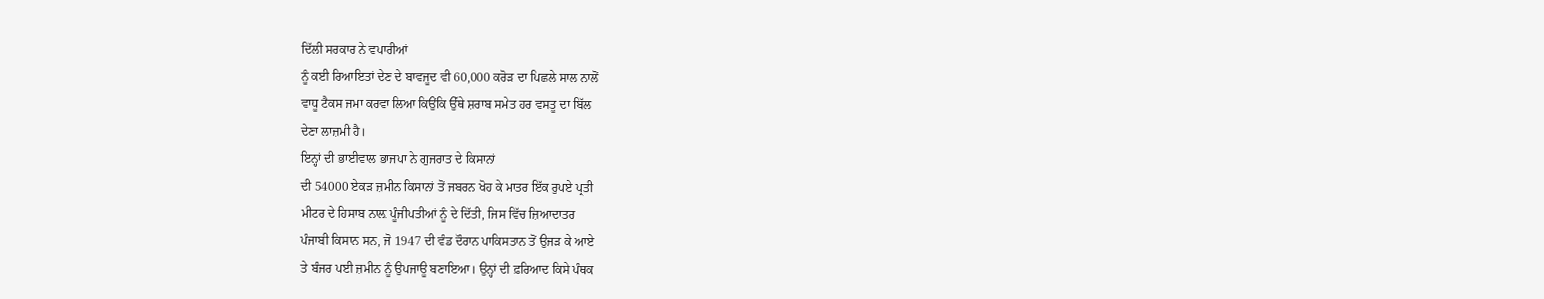ਦਿੱਲੀ ਸਰਕਾਰ ਨੇ ਵਪਾਰੀਆਂ
ਨੂੰ ਕਈ ਰਿਆਇਤਾਂ ਦੇਣ ਦੇ ਬਾਵਜੂਦ ਵੀ 60,000 ਕਰੋੜ ਦਾ ਪਿਛਲੇ ਸਾਲ ਨਾਲੋਂ
ਵਾਧੂ ਟੈਕਸ ਜਮਾ ਕਰਵਾ ਲਿਆ ਕਿਉਂਕਿ ਉੱਥੇ ਸ਼ਰਾਬ ਸਮੇਤ ਹਰ ਵਸਤੂ ਦਾ ਬਿੱਲ
ਦੇਣਾ ਲਾਜ਼ਮੀ ਹੈ।
ਇਨ੍ਹਾਂ ਦੀ ਭਾਈਵਾਲ ਭਾਜਪਾ ਨੇ ਗੁਜਰਾਤ ਦੇ ਕਿਸਾਨਾਂ
ਦੀ 54000 ਏਕੜ ਜ਼ਮੀਨ ਕਿਸਾਨਾਂ ਤੋਂ ਜਬਰਨ ਖੋਹ ਕੇ ਮਾਤਰ ਇੱਕ ਰੁਪਏ ਪ੍ਰਤੀ
ਮੀਟਰ ਦੇ ਹਿਸਾਬ ਨਾਲ਼ ਪੂੰਜੀਪਤੀਆਂ ਨੂੰ ਦੇ ਦਿੱਤੀ, ਜਿਸ ਵਿੱਚ ਜ਼ਿਆਦਾਤਰ
ਪੰਜਾਬੀ ਕਿਸਾਨ ਸਨ, ਜੋ 1947 ਦੀ ਵੰਡ ਦੌਰਾਨ ਪਾਕਿਸਤਾਨ ਤੋਂ ਉਜੜ ਕੇ ਆਏ
ਤੇ ਬੰਜਰ ਪਈ ਜ਼ਮੀਨ ਨੂੰ ਉਪਜਾਊ ਬਣਾਇਆ। ਉਨ੍ਹਾਂ ਦੀ ਫ਼ਰਿਆਦ ਕਿਸੇ ਪੰਥਕ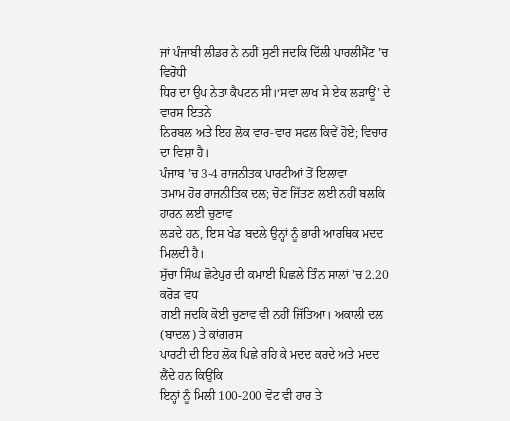ਜਾਂ ਪੰਜਾਬੀ ਲੀਡਰ ਨੇ ਨਹੀਂ ਸੁਣੀ ਜਦਕਿ ਦਿੱਲੀ ਪਾਰਲੀਮੈਂਟ ’ਚ ਵਿਰੋਧੀ
ਧਿਰ ਦਾ ਉਪ ਨੇਤਾ ਕੈਪਟਨ ਸੀ।‘ਸਵਾ ਲਾਖ ਸੇ ਏਕ ਲੜਾਊਂ’ ਦੇ ਵਾਰਸ ਇਤਨੇ
ਨਿਰਬਲ ਅਤੇ ਇਹ ਲੋਕ ਵਾਰ-ਵਾਰ ਸਫਲ ਕਿਵੇਂ ਹੋਏ; ਵਿਚਾਰ ਦਾ ਵਿਸ਼ਾ ਹੈ।
ਪੰਜਾਬ ’ਚ 3-4 ਰਾਜਨੀਤਕ ਪਾਰਟੀਆਂ ਤੋਂ ਇਲਾਵਾ
ਤਮਾਮ ਹੋਰ ਰਾਜਨੀਤਿਕ ਦਲ; ਚੋਣ ਜਿੱਤਣ ਲਈ ਨਹੀਂ ਬਲਕਿ ਹਾਰਨ ਲਈ ਚੁਣਾਵ
ਲੜਦੇ ਹਨ, ਇਸ ਖੇਡ ਬਦਲੇ ਉਨ੍ਹਾਂ ਨੂੰ ਭਾਰੀ ਆਰਥਿਕ ਮਦਦ ਮਿਲਦੀ ਹੈ।
ਸੁੱਚਾ ਸਿੰਘ ਛੋਟੇਪੁਰ ਦੀ ਕਮਾਈ ਪਿਛਲੇ ਤਿੰਨ ਸਾਲਾਂ ’ਚ 2.20 ਕਰੋੜ ਵਧ
ਗਈ ਜਦਕਿ ਕੋਈ ਚੁਣਾਵ ਵੀ ਨਹੀਂ ਜਿੱਤਿਆ। ਅਕਾਲੀ ਦਲ (ਬਾਦਲ) ਤੇ ਕਾਂਗਰਸ
ਪਾਰਟੀ ਦੀ ਇਹ ਲੋਕ ਪਿਛੇ ਰਹਿ ਕੇ ਮਦਦ ਕਰਦੇ ਅਤੇ ਮਦਦ ਲੈਂਦੇ ਹਨ ਕਿਉਂਕਿ
ਇਨ੍ਹਾਂ ਨੂੰ ਮਿਲੀ 100-200 ਵੋਟ ਵੀ ਹਾਰ ਤੇ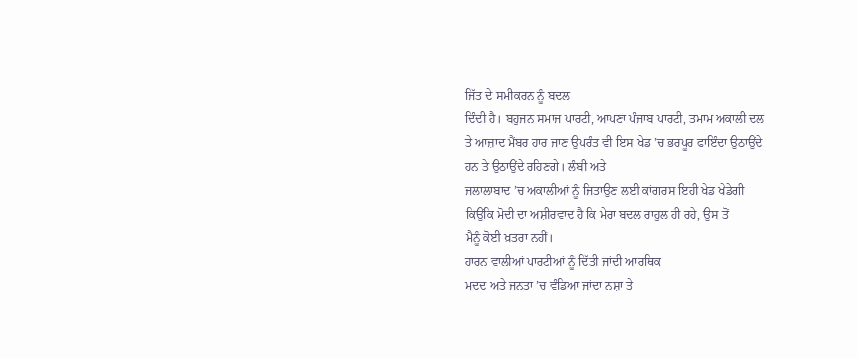ਜਿੱਤ ਦੇ ਸਮੀਕਰਨ ਨੂੰ ਬਦਲ
ਦਿੰਦੀ ਹੈ। ਬਹੁਜਨ ਸਮਾਜ ਪਾਰਟੀ, ਆਪਣਾ ਪੰਜਾਬ ਪਾਰਟੀ, ਤਮਾਮ ਅਕਾਲੀ ਦਲ
ਤੇ ਆਜ਼ਾਦ ਮੈਂਬਰ ਹਾਰ ਜਾਣ ਉਪਰੰਤ ਵੀ ਇਸ ਖੇਡ ’ਚ ਭਰਪੂਰ ਫਾਇੰਦਾ ਉਠਾਉਂਦੇ
ਹਨ ਤੇ ਉਠਾਉਂਦੇ ਰਹਿਣਗੇ। ਲੰਬੀ ਅਤੇ
ਜਲਾਲਾਬਾਦ ’ਚ ਅਕਾਲੀਆਂ ਨੂੰ ਜਿਤਾਉਣ ਲਈ ਕਾਂਗਰਸ ਇਹੀ ਖੇਡ ਖੇਡੇਗੀ
ਕਿਉਂਕਿ ਮੋਦੀ ਦਾ ਅਸ਼ੀਰਵਾਦ ਹੈ ਕਿ ਮੇਰਾ ਬਦਲ ਰਾਹੁਲ ਹੀ ਰਹੇ, ਉਸ ਤੋਂ
ਮੈਨੂੰ ਕੋਈ ਖ਼ਤਰਾ ਨਹੀਂ।
ਹਾਰਨ ਵਾਲੀਆਂ ਪਾਰਟੀਆਂ ਨੂੰ ਦਿੱਤੀ ਜਾਂਦੀ ਆਰਥਿਕ
ਮਦਦ ਅਤੇ ਜਨਤਾ ’ਚ ਵੰਡਿਆ ਜਾਂਦਾ ਨਸ਼ਾ ਤੇ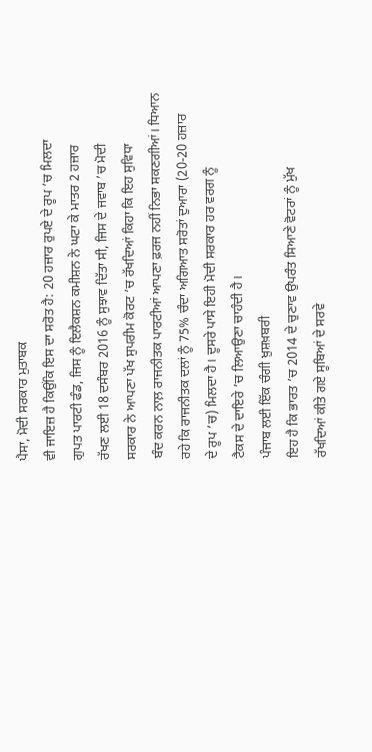ਪੈਸਾ, ਮੋਦੀ ਸਰਕਾਰ ਮੁਤਾਬਕ
ਵੀ ਜਾਇਜ਼ ਹੈ ਕਿਉਂਕਿ ਇਸ ਦਾ ਸਰੋਤ ਹੈ: 20 ਹਜ਼ਾਰ ਰੁਪਏ ਦੇ ਰੂਪ ’ਚ ਮਿਲਦਾ
ਗੁਪਤ ਪਾਰਟੀ ਫੰਡ, ਜਿਸ ਨੂੰ ਇਲੈਕਸ਼ਨ ਕਮੀਸ਼ਨ ਨੇ ਘਟਾ ਕੇ ਮਾਤਰ 2 ਹਜ਼ਾਰ
ਰੱਖਣ ਲਈ 18 ਦਸੰਬਰ 2016 ਨੂੰ ਸੁਝਾਵ ਦਿੱਤਾ ਸੀ, ਜਿਸ ਦੇ ਜਵਾਬ ’ਚ ਮੋਦੀ
ਸਰਕਾਰ ਨੇ ਆਪਣਾ ਪੱਖ ਸੁਪਰੀਮ ਕੋਰਟ ’ਚ ਰੱਖਦਿਆਂ ਕਿਹਾ ਕਿ ਇਹ ਸੁਵਿਧਾ
ਬੰਦ ਕਰਨ ਨਾਲ਼ ਰਾਜਨੀਤਕ ਪਾਰਟੀਆਂ ਆਪਣਾ ਫ਼ਰਜ ਨਹੀਂ ਨਿਭਾ ਸਕਣਗੀਆਂ। ਧਿਆਨ
ਰਹੇ ਕਿ ਰਾਜਨੀਤਕ ਦਲਾਂ ਨੂੰ 75% ਚੰਦਾ ਅਗਿਆਤ ਸਰੋਤਾਂ ਦੁਆਰਾ (20-20 ਹਜ਼ਾਰ
ਦੇ ਰੂਪ ’ਚ) ਮਿਲਦਾ ਹੈ। ਦੂਸਰੇ ਪਾਸੇ ਇਹੀ ਮੋਦੀ ਸਰਕਾਰ ਹਰ ਵਰਗ ਨੂੰ
ਟੈਕਸ ਦੇ ਦਾਇਰੇ ’ਚ ਲਿਆਉਣਾ ਚਾਹੰਦੀ ਹੈ।
ਪੰਜਾਬ ਲਈ ਇੱਕ ਚੰਗੀ ਖ਼ੁਸ਼ਖ਼ਬਰੀ
ਇਹ ਹੈ ਕਿ ਭਾਰਤ ’ਚ 2014 ਦੇ ਚੁਣਾਵ ਉਪਰੰਤ ਸਿਆਣੇ ਵੋਟਰਾਂ ਨੂੰ ਮੁੱਖ
ਰੱਖਦਿਆਂ ਕੀਤੇ ਗਏ ਸੂਬਿਆਂ ਦੇ ਸਰਵੇ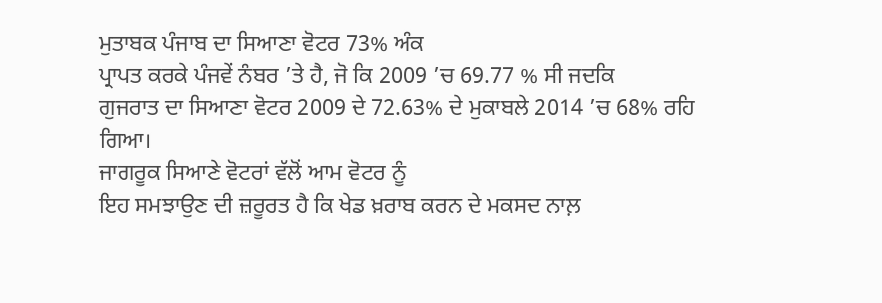ਮੁਤਾਬਕ ਪੰਜਾਬ ਦਾ ਸਿਆਣਾ ਵੋਟਰ 73% ਅੰਕ
ਪ੍ਰਾਪਤ ਕਰਕੇ ਪੰਜਵੇਂ ਨੰਬਰ ’ਤੇ ਹੈ, ਜੋ ਕਿ 2009 ’ਚ 69.77 % ਸੀ ਜਦਕਿ
ਗੁਜਰਾਤ ਦਾ ਸਿਆਣਾ ਵੋਟਰ 2009 ਦੇ 72.63% ਦੇ ਮੁਕਾਬਲੇ 2014 ’ਚ 68% ਰਹਿ
ਗਿਆ।
ਜਾਗਰੂਕ ਸਿਆਣੇ ਵੋਟਰਾਂ ਵੱਲੋਂ ਆਮ ਵੋਟਰ ਨੂੰ
ਇਹ ਸਮਝਾਉਣ ਦੀ ਜ਼ਰੂਰਤ ਹੈ ਕਿ ਖੇਡ ਖ਼ਰਾਬ ਕਰਨ ਦੇ ਮਕਸਦ ਨਾਲ਼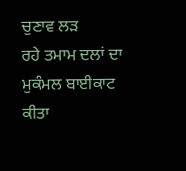ਚੁਣਾਵ ਲੜ
ਰਹੇ ਤਮਾਮ ਦਲਾਂ ਦਾ ਮੁਕੰਮਲ ਬਾਈਕਾਟ ਕੀਤਾ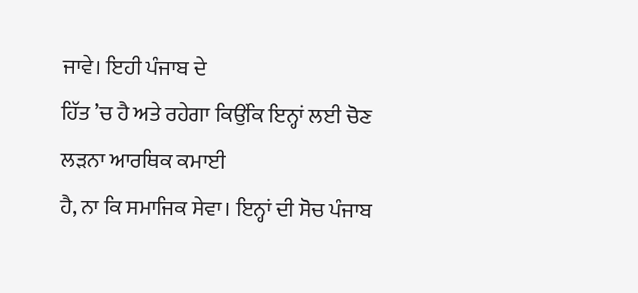ਜਾਵੇ। ਇਹੀ ਪੰਜਾਬ ਦੇ
ਹਿੱਤ ’ਚ ਹੈ ਅਤੇ ਰਹੇਗਾ ਕਿਉਂਕਿ ਇਨ੍ਹਾਂ ਲਈ ਚੋਣ ਲੜਨਾ ਆਰਥਿਕ ਕਮਾਈ
ਹੈ, ਨਾ ਕਿ ਸਮਾਜਿਕ ਸੇਵਾ। ਇਨ੍ਹਾਂ ਦੀ ਸੋਚ ਪੰਜਾਬ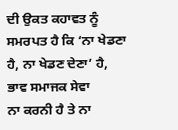ਦੀ ਉਕਤ ਕਹਾਵਤ ਨੂੰ
ਸਮਰਪਤ ਹੈ ਕਿ ‘ਨਾ ਖੇਡਣਾ ਹੈ, ਨਾ ਖੇਡਣ ਦੇਣਾ’ ਹੈ, ਭਾਵ ਸਮਾਜਕ ਸੇਵਾ
ਨਾ ਕਰਨੀ ਹੈ ਤੇ ਨਾ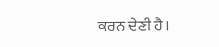ਕਰਨ ਦੇਣੀ ਹੈ।